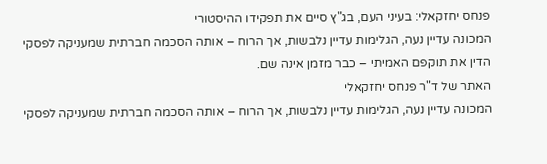פנחס יחזקאלי: בעיני העם, בג"ץ סיים את תפקידו ההיסטורי
המכונה עדיין נעה, הגלימות עדיין נלבשות, אך הרוח – אותה הסכמה חברתית שמעניקה לפסקי הדין את תוקפם האמיתי – כבר מזמן אינה שם.
האתר של ד"ר פנחס יחזקאלי
המכונה עדיין נעה, הגלימות עדיין נלבשות, אך הרוח – אותה הסכמה חברתית שמעניקה לפסקי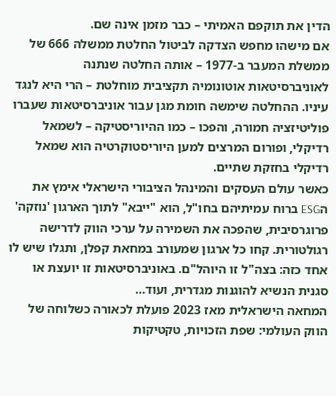הדין את תוקפם האמיתי – כבר מזמן אינה שם.
אם מישהו מחפש הצדקה לביטול החלטת ממשלה 666 של ממשלת המעבר ב-1977 – אותה החלטה שנתנה לאוניברסיטאות אוטונומיה תקציבית מוחלטת – הרי היא לנגד עיניו. ההחלטה שימשה חומת מגן עבור אוניברסיטאות שעברו פוליטיזציה חמורה, והפכו – כמו ההיוריסטיקה – לשמאל רדיקלי, ופורום המרצים למען היוריסטוקרטיה הוא שמאל רדיקלי בחזקת שתיים.
כאשר עולם העסקים והמינהל הציבורי הישראלי אימץ את הESG ברוח עמיתיהם בחו"ל, הוא "ייבא" לתוך הארגון 'נוזקה' פרוגרסיבית, שהפכה את השמירה על ערכי הווק לדרישה רגולטורית. קחו כל ארגון שמעורב במחאת קפלן, ותגלו שיש לו אחד כזה: בצה"ל זו היוהל"ם. באוניברסיטאות זו יועצת או סגנית הנשיא להוגנות מגדרית, ועוד…
המחאה הישראלית מאז 2023 פועלת לכאורה כשלוחה של הווק העולמי: שפת הזכויות, טקטיקות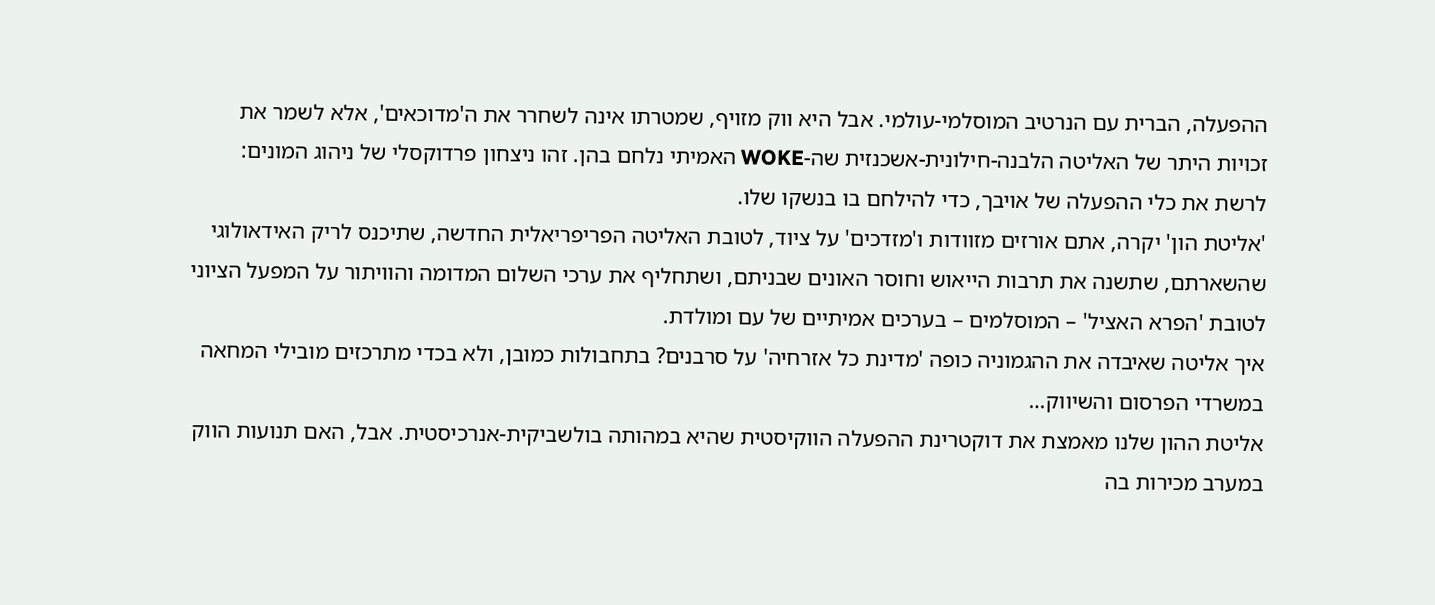ההפעלה, הברית עם הנרטיב המוסלמי-עולמי. אבל היא ווק מזויף, שמטרתו אינה לשחרר את ה'מדוכאים', אלא לשמר את זכויות היתר של האליטה הלבנה-חילונית-אשכנזית שה-WOKE האמיתי נלחם בהן. זהו ניצחון פרדוקסלי של ניהוג המונים: לרשת את כלי ההפעלה של אויבך, כדי להילחם בו בנשקו שלו.
'אליטת הון' יקרה, אתם אורזים מזוודות ו'מזדכים' על ציוד, לטובת האליטה הפריפריאלית החדשה, שתיכנס לריק האידאולוגי שהשארתם, שתשנה את תרבות הייאוש וחוסר האונים שבניתם, ושתחליף את ערכי השלום המדומה והוויתור על המפעל הציוני לטובת 'הפרא האציל' – המוסלמים – בערכים אמיתיים של עם ומולדת.
איך אליטה שאיבדה את ההגמוניה כופה 'מדינת כל אזרחיה' על סרבנים? בתחבולות כמובן, ולא בכדי מתרכזים מובילי המחאה במשרדי הפרסום והשיווק…
אליטת ההון שלנו מאמצת את דוקטרינת ההפעלה הווקיסטית שהיא במהותה בולשביקית-אנרכיסטית. אבל, האם תנועות הווק במערב מכירות בה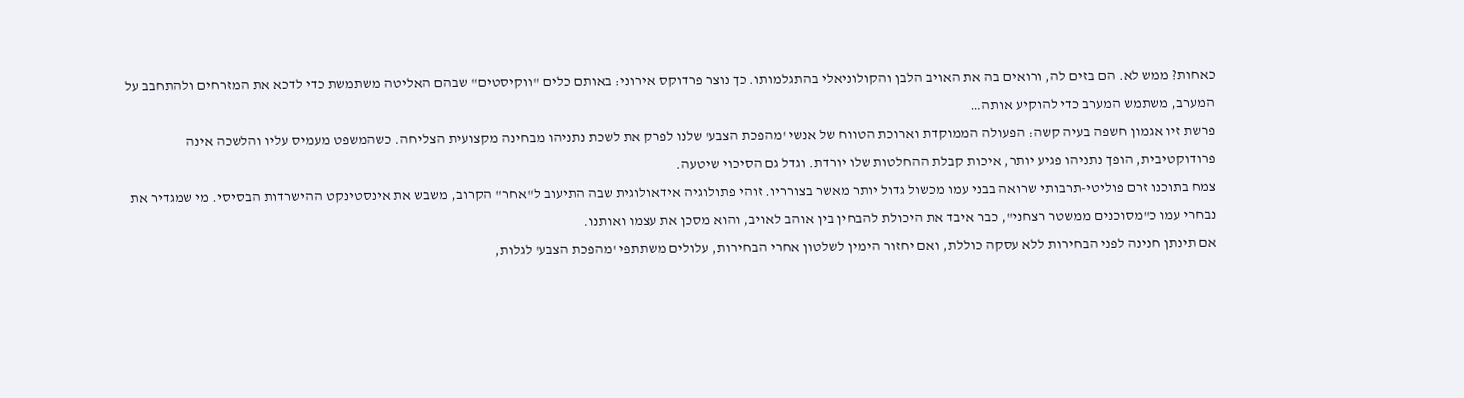כאחות? ממש לא. הם בזים לה, ורואים בה את האויב הלבן והקולוניאלי בהתגלמותו. כך נוצר פרדוקס אירוני: באותם כלים "ווקיסטים" שבהם האליטה משתמשת כדי לדכא את המזרחים ולהתחבב על המערב, משתמש המערב כדי להוקיע אותה…
פרשת זיו אגמון חשפה בעיה קשה: הפעולה הממוקדת וארוכת הטווח של אנשי 'מהפכת הצבע' שלנו לפרק את לשכת נתניהו מבחינה מקצועית הצליחה. כשהמשפט מעמיס עליו והלשכה אינה פרודוקטיבית, הופך נתניהו פגיע יותר, איכות קבלת ההחלטות שלו יורדת. וגדל גם הסיכוי שיטעה.
צמח בתוכנו זרם פוליטי-תרבותי שרואה בבני עמו מכשול גדול יותר מאשר בצורריו. זוהי פתולוגיה אידאולוגית שבה התיעוב ל"אחר" הקרוב, משבש את אינסטינקט ההישרדות הבסיסי. מי שמגדיר את נבחרי עמו כ"מסוכנים ממשטר רצחני", כבר איבד את היכולת להבחין בין אוהב לאויב, והוא מסכן את עצמו ואותנו.
אם תינתן חנינה לפני הבחירות ללא עסקה כוללת, ואם יחזור הימין לשלטון אחרי הבחירות, עלולים משתתפי 'מהפכת הצבע' לגלות,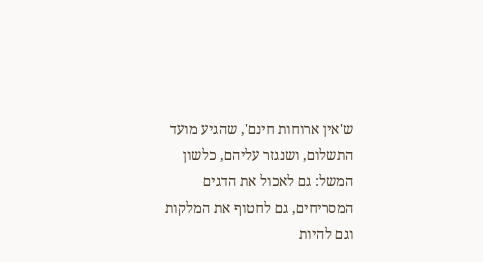ש'אין ארוחות חינם', שהגיע מועד התשלום, ושנגזר עליהם, כלשון המשל: גם לאכול את הדגים המסריחים, גם לחטוף את המלקות וגם להיות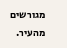מגורשים מהעיר.